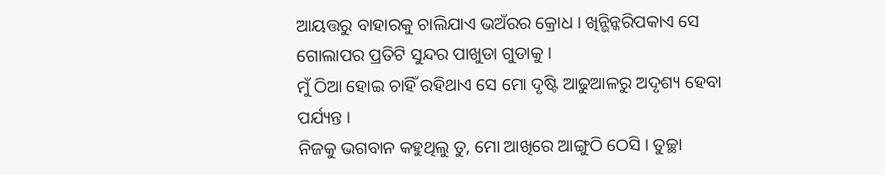ଆୟତ୍ତରୁ ବାହାରକୁ ଚାଲିଯାଏ ଭଅଁରର କ୍ରୋଧ । ଖିନ୍ଭିନ୍କରିପକାଏ ସେ ଗୋଲାପର ପ୍ରତିଟି ସୁନ୍ଦର ପାଖୁଡା ଗୁଡାକୁ ।
ମୁଁ ଠିଆ ହୋଇ ଚାହିଁ ରହିଥାଏ ସେ ମୋ ଦୃଷ୍ଟି ଆଢୁଆଳରୁ ଅଦୃଶ୍ୟ ହେବା ପର୍ଯ୍ୟନ୍ତ ।
ନିଜକୁ ଭଗବାନ କହୁଥିଲୁ ତୁ, ମୋ ଆଖିରେ ଆଙ୍ଗୁଠି ଠେସି । ତୁଚ୍ଛା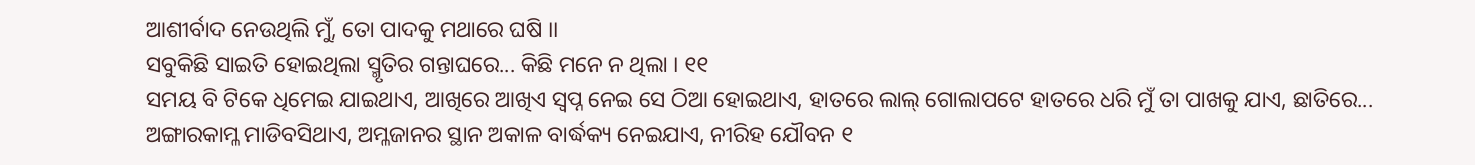ଆଶୀର୍ବାଦ ନେଉଥିଲି ମୁଁ, ତୋ ପାଦକୁ ମଥାରେ ଘଷି ।।
ସବୁକିଛି ସାଇତି ହୋଇଥିଲା ସ୍ମୃତିର ଗନ୍ତାଘରେ... କିଛି ମନେ ନ ଥିଲା । ୧୧
ସମୟ ବି ଟିକେ ଧିମେଇ ଯାଇଥାଏ, ଆଖିରେ ଆଖିଏ ସ୍ୱପ୍ନ ନେଇ ସେ ଠିଆ ହୋଇଥାଏ, ହାତରେ ଲାଲ୍ ଗୋଲାପଟେ ହାତରେ ଧରି ମୁଁ ତା ପାଖକୁ ଯାଏ, ଛାତିରେ...
ଅଙ୍ଗାରକାମ୍ଳ ମାଡିବସିଥାଏ, ଅମ୍ଳଜାନର ସ୍ଥାନ ଅକାଳ ବାର୍ଦ୍ଧକ୍ୟ ନେଇଯାଏ, ନୀରିହ ଯୌବନ ୧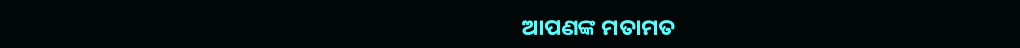ଆପଣଙ୍କ ମତାମତ